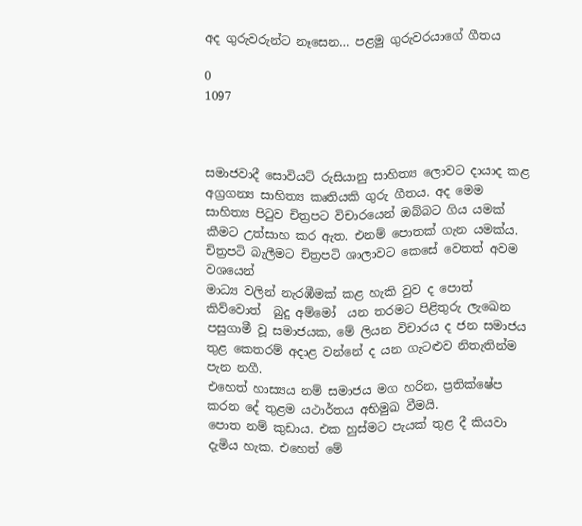අද ගුරුවරුන්ට නෑසෙන… පළමු ගුරුවරයාගේ ගීතය

0
1097



සමාජවාදී සොවියට් රුසියානු සාහිත්‍ය ලොවට දායාද කළ අග්‍රගන්‍ය සාහිත්‍ය කෘතියකි ගුරු ගීතය. අද මෙම සාහිත්‍ය පිටුව චිත්‍රපට විචාරයෙන් ඔබ්බට ගිය යමක් කීමට උත්සාහ කර ඇත. එනම් පොතක් ගැන යමක්ය. චිත්‍රපටි බැලීමට චිත්‍රපටි ශාලාවට කෙසේ වෙතත් අවම වශයෙන්
මාධ්‍ය වලින් නැරඹීමක් කළ හැකි වුව ද පොත් කිව්වොත්  බුදු අම්මෝ  යන තරමට පිළිතුරු ලැඛෙන පසුගාමී වූ සමාජයක, මේ ලියන විචාරය ද ජන සමාජය තුළ කෙතරම් අදාළ වන්නේ ද යන ගැටළුව නිතැතින්ම පැන නගී.
එහෙත් හාස්‍යය නම් සමාජය මග හරින, ප්‍රතික්ෂේප කරන දේ තුළම යථාර්තය අභිමුඛ වීමයි.
පොත නම් කුඩාය. එක හුස්මට පැයක් තුළ දී කියවා දැමිය හැක. එහෙත් මේ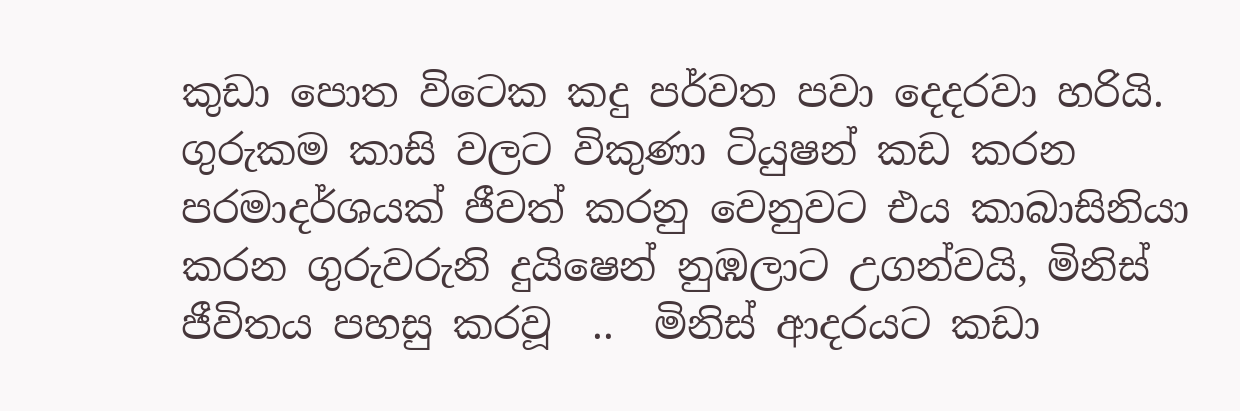කුඩා පොත විටෙක කදු පර්වත පවා දෙදරවා හරියි.
ගුරුකම කාසි වලට විකුණා ටියුෂන් කඩ කරන පරමාදර්ශයක් ජීවත් කරනු වෙනුවට එය කාබාසිනියා කරන ගුරුවරුනි දුයිෂෙන් නුඹලාට උගන්වයි, මිනිස් ජීවිතය පහසු කරවූ  ..  මිනිස් ආදරයට කඩා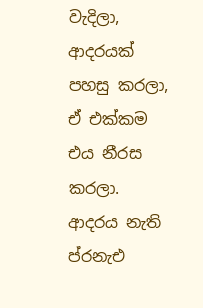වැදිලා, ආදරයක් පහසු කරලා, ඒ එක්කම එය නීරස කරලා. ආදරය නැති ප්රනැඑ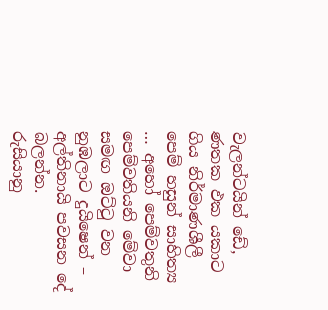වැලන්ටයින් ඩේ,  ණත‍ක‍ ඵක‍ යකාට ගිය නිර්මාණශීලී පෙම් හසුන් සාහිත්‍ය … අහෝ පෙම්වතුනි පෙම්වතියනි මේවා සමඟ ඔට්ටු වන නුඹලාට දුයිෂෙන් – අල්තිනායි පවසන දේ බලන්න.
රුසියානු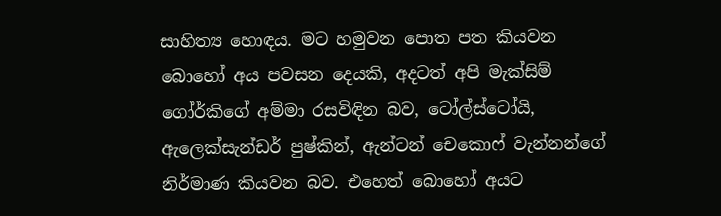සාහිත්‍ය හොඳය. මට හමුවන පොත පත කියවන බොහෝ අය පවසන දෙයකි, අදටත් අපි මැක්සිම් ගෝර්කිගේ අම්මා රසවිඳින බව, ටෝල්ස්ටෝයි, ඇලෙක්සැන්ඩර් පුෂ්කින්, ඇන්ටන් චෙකොෆ් වැන්නන්ගේ නිර්මාණ කියවන බව. එහෙත් බොහෝ අයට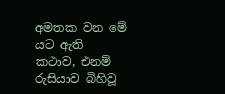අමතක වන මේ යට ඇති කථාව, එනම් රුසියාව බිහිවූ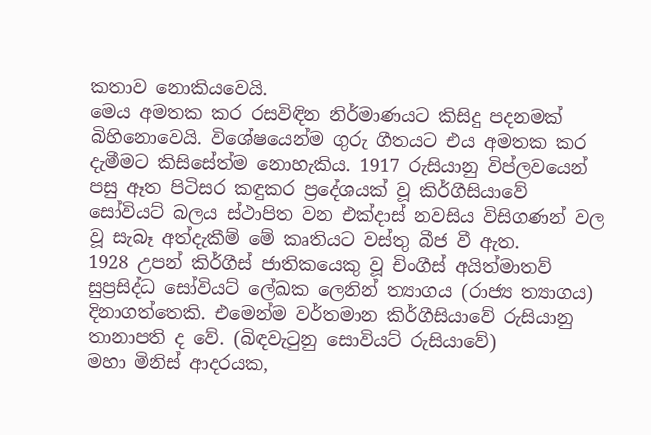කතාව නොකියවෙයි.
මෙය අමතක කර රසවිඳින නිර්මාණයට කිසිදු පදනමක් බිහිනොවෙයි. විශේෂයෙන්ම ගුරු ගීතයට එය අමතක කර දැමීමට කිසිසේත්ම නොහැකිය. 1917 රුසියානු විප්ලවයෙන් පසු ඈත පිටිසර කඳුකර ප්‍රදේශයක් වූ කිර්ගීසියාවේ සෝවියට් බලය ස්ථාපිත වන එක්දාස් නවසිය විසිගණන් වල වූ සැබෑ අත්දැකීම් මේ කෘතියට වස්තු බීජ වී ඇත.
1928 උපන් කිර්ගීස් ජාතිකයෙකු වූ චිංගීස් අයිත්මාතව් සුප්‍රසිද්ධ සෝවියට් ලේඛක ලෙනින් ත්‍යාගය (රාජ්‍ය ත්‍යාගය) දිනාගත්තෙකි. එමෙන්ම වර්තමාන කිර්ගීසියාවේ රුසියානු තානාපති ද වේ. (බිඳවැටුනු සොවියට් රුසියාවේ)
මහා මිනිස් ආදරයක,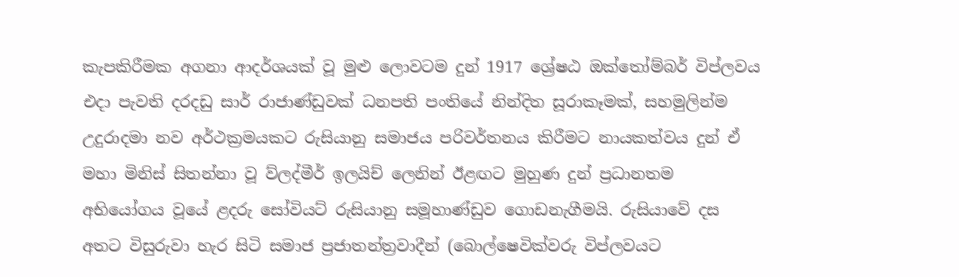කැපකිරීමක අගනා ආදර්ශයක් වූ මුළු ලොවටම දුන් 1917 ශ්‍රේෂඨ ඔක්තෝම්බර් විප්ලවය එදා පැවති දරදඩු සාර් රාජාණ්ඩුවක් ධනපති පංතියේ නින්දිත සූරාකෑමක්, සහමුලින්ම උදුරාදමා නව අර්ථක්‍රමයකට රුසියානු සමාජය පරිවර්තනය කිරීමට නායකත්වය දුන් ඒ මහා මිනිස් සිතන්නා වූ ව්ලද්මීර් ඉලයිච් ලෙනින් ඊළඟට මුහුණ දුන් ප්‍රධානතම අභියෝගය වූයේ ළදරු සෝවියට් රුසියානු සමූහාණ්ඩුව ගොඩනැගීමයි. රුසියාවේ දස අතට විසුරුවා හැර සිටි සමාජ ප්‍රජාතන්ත්‍රවාදීන් (බොල්ෂෙවික්වරු විප්ලවයට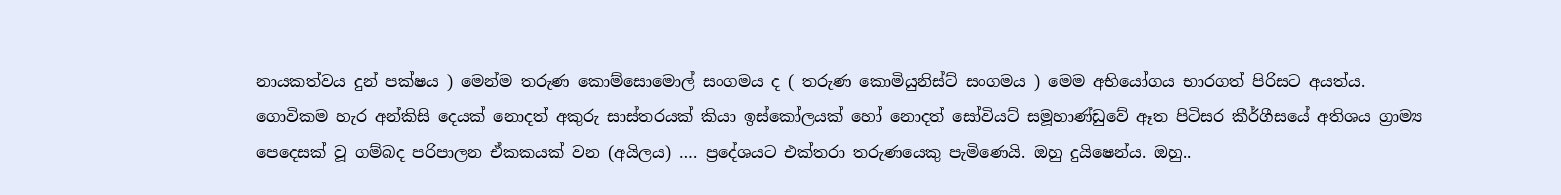නායකත්වය දුන් පක්ෂය ) මෙන්ම තරුණ කොම්සොමොල් සංගමය ද ( තරුණ කොමියුනිස්ට් සංගමය ) මෙම අභියෝගය භාරගත් පිරිසට අයත්ය.
ගොවිකම හැර අන්කිසි දෙයක් නොදත් අකුරු සාස්තරයක් කියා ඉස්කෝලයක් හෝ නොදත් සෝවියට් සමූහාණ්ඩුවේ ඈත පිටිසර කීර්ගීසයේ අතිශය ග්‍රාම්‍ය පෙදෙසක් වූ ගම්බද පරිපාලන ඒකකයක් වන (අයිලය) …. ප්‍රදේශයට එක්තරා තරුණයෙකු පැමිණෙයි. ඔහු දුයිෂෙන්ය. ඔහු..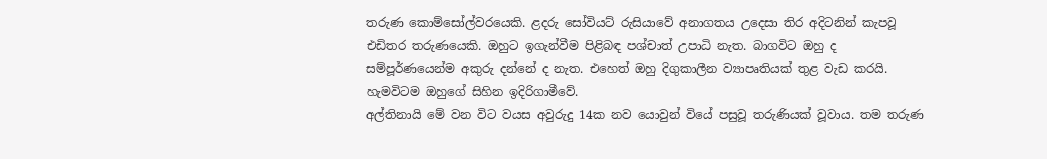තරුණ කොම්සෝල්වරයෙකි. ළදරු සෝවියට් රුසියාවේ අනාගතය උදෙසා තිර අදිටනින් කැපවූ එඩිතර තරුණයෙකි. ඔහුට ඉගැන්වීම පිළිබඳ පශ්චාත් උපාධි නැත. බාගවිට ඔහු ද සම්පූර්ණයෙන්ම අකුරු දන්නේ ද නැත. එහෙත් ඔහු දිගුකාලීන ව්‍යාපෘතියක් තුළ වැඩ කරයි. හැමවිටම ඔහුගේ සිහින ඉදිරිගාමීවේ.
අල්තිනායි මේ වන විට වයස අවුරුදු 14ක නව යොවුන් වියේ පසුවූ තරුණියක් වූවාය. තම තරුණ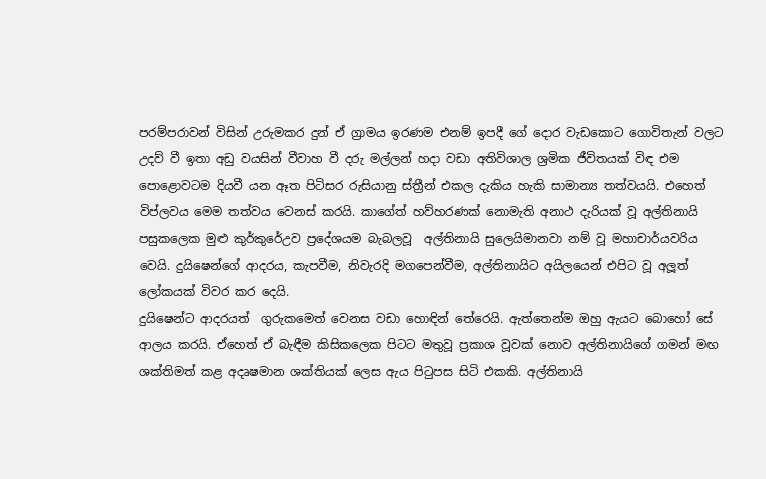පරම්පරාවන් විසින් උරුමකර දුන් ඒ ග්‍රාමය ඉරණම එනම් ඉපදී ගේ දොර වැඩකොට ගොවිතැන් වලට උදව් වී ඉතා අඩු වයසින් වීවාහ වී දරු මල්ලන් හදා වඩා අතිවිශාල ශ්‍රමික ජීවිතයක් විඳ එම පොළොවටම දියවී යන ඈත පිටිසර රුසියානු ස්ත්‍රීන් එකල දැකිය හැකි සාමාන්‍ය තත්වයයි. එහෙත් විප්ලවය මෙම තත්වය වෙනස් කරයි. කාගේත් හව්හරණක් නොමැති අනාථ දැරියක් වූ අල්තිනායි පසුකලෙක මුළු කුර්කුරේඋව ප්‍රදේශයම බැබලවූ  අල්තිනායි සුලෙයිමානවා නම් වූ මහාචාර්යවරිය වෙයි. දුයිෂෙන්ගේ ආදරය, කැපවීම, නිවැරදි මගපෙන්වීම, අල්තිනායිට අයිලයෙන් එපිට වූ අලූත් ලෝකයක් විවර කර දෙයි.
දුයිෂෙන්ට ආදරයත්  ගුරුකමෙත් වෙනස වඩා හොඳින් තේරෙයි. ඇත්තෙන්ම ඔහු ඇයට බොහෝ සේ ආලය කරයි. ඒහෙත් ඒ බැඳීම කිසිකලෙක පිටට මතුවූ ප්‍රකාශ වූවක් නොව අල්තිනායිගේ ගමන් මඟ ශක්තිමත් කළ අදෘෂමාන ශක්තියක් ලෙස ඇය පිටුපස සිටි එකකි. අල්තිනායි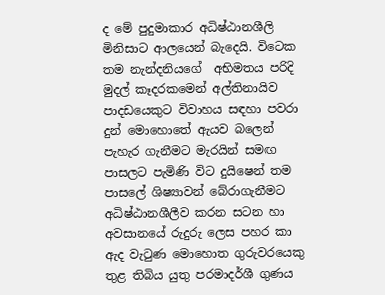ද මේ පුදුමාකාර අධිෂ්ඨානශීලි මිනිසාට ආලයෙන් බැදෙයි. විටෙක තම නැන්දනියගේ  අභිමතය පරිදි මුදල් කෑදරකමෙන් අල්තිනායිව පාදඩයෙකුට විවාහය සඳහා පවරා දුන් මොහොතේ ඇයව බලෙන් පැහැර ගැනීමට මැරයින් සමඟ පාසලට පැමිණි විට දුයිෂෙන් තම පාසලේ ශිෂ්‍යාවන් බේරාගැනීමට අධිෂ්ඨානශීලීව කරන සටන හා අවසානයේ රුදුරු ලෙස පහර කා ඇද වැටුණ මොහොත ගුරුවරයෙකු තුළ තිබිය යුතු පරමාදර්ශී ගුණය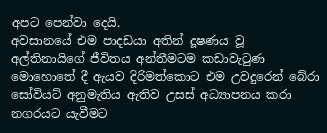අපට පෙන්වා දෙයි.
අවසානයේ එම පාදඩයා අතින් දූෂණය වූ අල්තිනායිගේ ජීවිතය අන්තීමටම කඩාවැටුණ මොහොතේ දී ඇයව දිරිමත්කොට එම උවදුරෙන් බේරා සෝවියට් අනුමැතිය ඇතිව උසස් අධ්‍යාපනය කරා නගරයට යැවීමට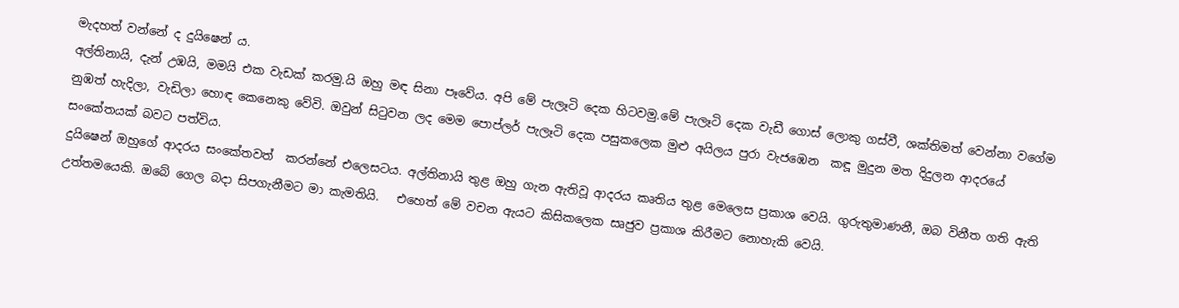මැදහත් වන්නේ ද දුයිෂෙන් ය.
අල්තිනායි, දැන් උඹයි, මමයි එක වැඩක් කරමු.යි ඔහු මඳ සිනා පෑවේය. අපි මේ පැලෑටි දෙක හිටවමු.මේ පැලෑටි දෙක වැඩී ගොස් ලොකු ගස්වී, ශක්තිමත් වෙන්නා වගේම නුඹත් හැදිලා, වැඩිලා හොඳ කෙනෙකු වේවි. ඔවුන් සිටුවන ලද මෙම පොප්ලර් පැලෑටි දෙක පසුකලෙක මුළු අයිලය පුරා වැජඹෙන  කඳූ මුදුන මත දිදුලන ආදරයේ සංකේතයක් බවට පත්විය.
දුයිෂෙන් ඔහුගේ ආදරය සංකේතවත්  කරන්නේ එලෙසටය. අල්තිනායි තුළ ඔහු ගැන ඇතිවූ ආදරය කෘතිය තුළ මෙලෙස ප්‍රකාශ වෙයි. ගුරුතුමාණනී, ඔබ විනීත ගති ඇති උත්තමයෙකි. ඔබේ ගෙල බදා සිපගැනීමට මා කැමතියි.   එහෙත් මේ වචන ඇයට කිසිකලෙක සෘජුව ප්‍රකාශ කිරීමට නොහැකි වෙයි.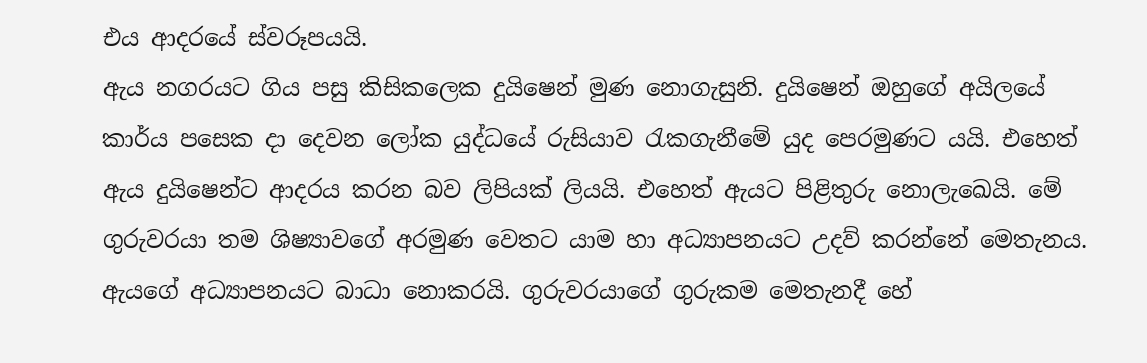එය ආදරයේ ස්වරූපයයි.
ඇය නගරයට ගිය පසු කිසිකලෙක දුයිෂෙන් මුණ නොගැසුනි. දුයිෂෙන් ඔහුගේ අයිලයේ කාර්ය පසෙක දා දෙවන ලෝක යුද්ධයේ රුසියාව රැකගැනීමේ යුද පෙරමුණට යයි. එහෙත් ඇය දුයිෂෙන්ට ආදරය කරන බව ලිපියක් ලියයි. එහෙත් ඇයට පිළිතුරු නොලැඛෙයි. මේ ගුරුවරයා තම ශිෂ්‍යාවගේ අරමුණ වෙතට යාම හා අධ්‍යාපනයට උදව් කරන්නේ මෙතැනය. ඇයගේ අධ්‍යාපනයට බාධා නොකරයි. ගුරුවරයාගේ ගුරුකම මෙතැනදී හේ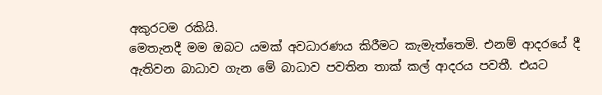අකුරටම රකියි.
මෙතැනදී මම ඔබට යමක් අවධාරණය කිරීමට කැමැත්තෙමි. එනම් ආදරයේ දී ඇතිවන බාධාව ගැන මේ බාධාව පවතින තාක් කල් ආදරය පවතී. එයට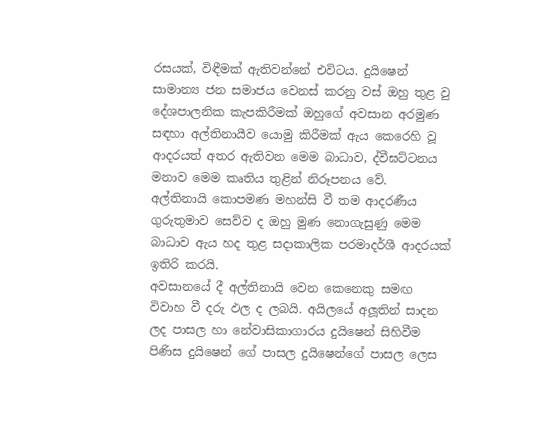රසයක්, විඳීමක් ඇතිවන්නේ එවිටය. දුයිෂෙන් සාමාන්‍ය ජන සමාජය වෙනස් කරනු වස් ඔහු තුළ වු දේශපාලනික කැපකිරීමක් ඔහුගේ අවසාන අරමුණ සඳහා අල්තිනායීව යොමු කිරීමක් ඇය කෙරෙහි වූ ආදරයත් අතර ඇතිවන මෙම බාධාව, ද්වීඝට්ටනය මනාව මෙම කෘතිය තුළින් නිරූපනය වේ.
අල්තිනායි කොපමණ මහන්සි වී තම ආදරණීය ගුරුතුමාව සෙව්ව ද ඔහු මුණ නොගැසුණු මෙම බාධාව ඇය හද තුළ සදාකාලික පරමාදර්ශී ආදරයක් ඉතිරි කරයි.
අවසානයේ දී අල්තිනායි වෙන කෙනෙකු සමඟ විවාහ වී දරු ඵල ද ලබයි. අයිලයේ අලූතින් සාදන ලද පාසල හා නේවාසිකාගාරය දුයිෂෙන් සිහිවීම පිණිස දුයිෂෙන් ගේ පාසල දුයිෂෙන්ගේ පාසල ලෙස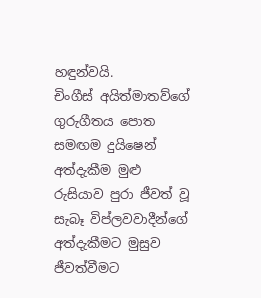හඳුන්වයි.
චිංගීස් අයිත්මාතව්ගේ ගුරුගීතය පොත සමඟම දුයිෂෙන් අත්දැකීම මුළු රුසියාව පුරා ජීවත් වූ සැබෑ විප්ලවවාදීන්ගේ අත්දැකීමට මුසුව ජීවත්වීමට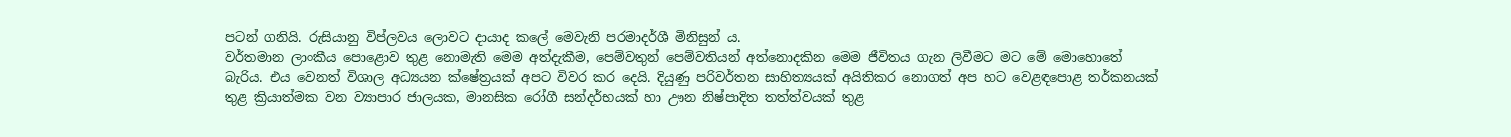පටන් ගනියි. රුසියානු විප්ලවය ලොවට දායාද කලේ මෙවැනි පරමාදර්ශී මිනිසුන් ය.
වර්තමාන ලාංකීය පොළොව තුළ නොමැති මෙම අත්දැකීම, පෙම්වතුන් පෙම්වතියන් අත්නොදකින මෙම ජීවිතය ගැන ලිවීමට මට මේ මොහොතේ බැරිය. එය වෙනත් විශාල අධ්‍යයන ක්ෂේත්‍රයක් අපට විවර කර දෙයි. දියුණු පරිවර්තන සාහිත්‍යයක් අයිතිකර නොගත් අප හට වෙළඳපොළ තර්කනයක් තුළ ක්‍රියාත්මක වන ව්‍යාපාර ජාලයක, මානසික රෝගී සන්දර්භයක් හා ඌන නිෂ්පාදිත තත්ත්වයක් තුළ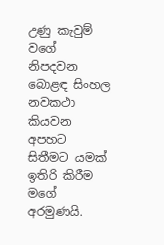උණු කැවුම් වගේ නිපදවන බොළඳ සිංහල නවකථා කියවන අපහට සිතීමට යමක් ඉතිරි කිරීම මගේ අරමුණයි.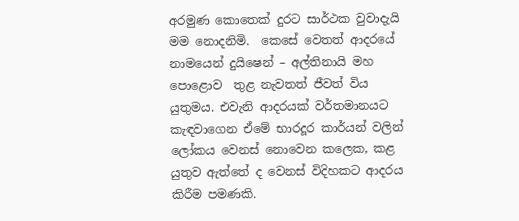අරමුණ කොතෙක් දුරට සාර්ථක වුවාදැයි මම නොදනිමි.  කෙසේ වෙතත් ආදරයේ නාමයෙන් දුයිෂෙන් – අල්තිනායි මහ පොළොව  තුළ නැවතත් ජීවත් විය යුතුමය. එවැනි ආදරයක් වර්තමානයට කැඳවාගෙන ඒමේ භාරදූර කාර්යන් වලින් ලෝකය වෙනස් නොවෙන කලෙක, කළ යුතුව ඇත්තේ ද වෙනස් විදිහකට ආදරය කිරීම පමණකි.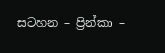සටහන – ප්‍රින්කා –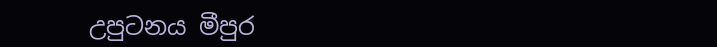උපුටනය මීපුර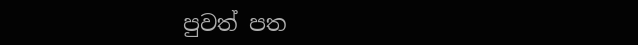පුවත් පත